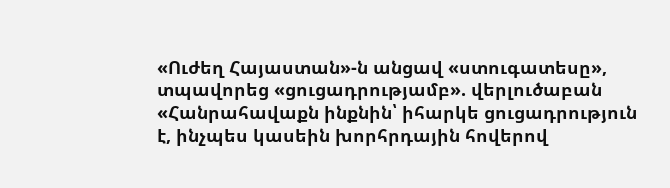«Ուժեղ Հայաստան»-ն անցավ «ստուգատեսը», տպավորեց «ցուցադրությամբ». վերլուծաբան
«Հանրահավաքն ինքնին՝ իհարկե ցուցադրություն է, ինչպես կասեին խորհրդային հովերով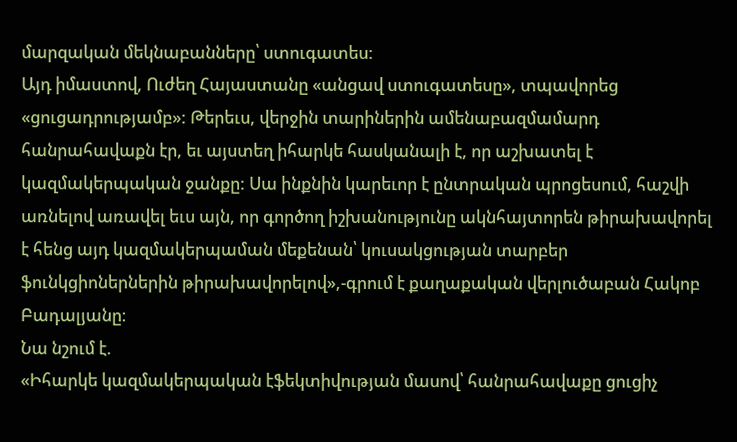մարզական մեկնաբանները՝ ստուգատես:
Այդ իմաստով, Ուժեղ Հայաստանը «անցավ ստուգատեսը», տպավորեց «ցուցադրությամբ»: Թերեւս, վերջին տարիներին ամենաբազմամարդ հանրահավաքն էր, եւ այստեղ իհարկե հասկանալի է, որ աշխատել է կազմակերպական ջանքը: Սա ինքնին կարեւոր է ընտրական պրոցեսում, հաշվի առնելով առավել եւս այն, որ գործող իշխանությունը ակնհայտորեն թիրախավորել է հենց այդ կազմակերպաման մեքենան՝ կուսակցության տարբեր ֆունկցիոներներին թիրախավորելով»,-գրում է քաղաքական վերլուծաբան Հակոբ Բադալյանը։
Նա նշում է.
«Իհարկե կազմակերպական էֆեկտիվության մասով՝ հանրահավաքը ցուցիչ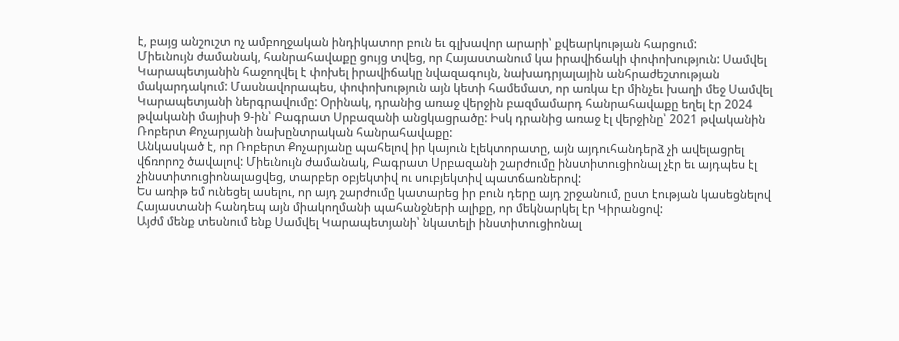է, բայց անշուշտ ոչ ամբողջական ինդիկատոր բուն եւ գլխավոր արարի՝ քվեարկության հարցում:
Միեւնույն ժամանակ, հանրահավաքը ցույց տվեց, որ Հայաստանում կա իրավիճակի փոփոխություն: Սամվել Կարապետյանին հաջողվել է փոխել իրավիճակը նվազագույն, նախադրյալային անհրաժեշտության մակարդակում: Մասնավորապես, փոփոխություն այն կետի համեմատ, որ առկա էր մինչեւ խաղի մեջ Սամվել Կարապետյանի ներգրավումը: Օրինակ, դրանից առաջ վերջին բազմամարդ հանրահավաքը եղել էր 2024 թվականի մայիսի 9-ին՝ Բագրատ Սրբազանի անցկացրածը: Իսկ դրանից առաջ էլ վերջինը՝ 2021 թվականին Ռոբերտ Քոչարյանի նախընտրական հանրահավաքը:
Անկասկած է, որ Ռոբերտ Քոչարյանը պահելով իր կայուն էլեկտորատը, այն այդուհանդերձ չի ավելացրել վճռորոշ ծավալով: Միեւնույն ժամանակ, Բագրատ Սրբազանի շարժումը ինստիտուցիոնալ չէր եւ այդպես էլ չինստիտուցիոնալացվեց, տարբեր օբյեկտիվ ու սուբյեկտիվ պատճառներով:
Ես առիթ եմ ունեցել ասելու, որ այդ շարժումը կատարեց իր բուն դերը այդ շրջանում, ըստ էության կասեցնելով Հայաստանի հանդեպ այն միակողմանի պահանջների ալիքը, որ մեկնարկել էր Կիրանցով:
Այժմ մենք տեսնում ենք Սամվել Կարապետյանի՝ նկատելի ինստիտուցիոնալ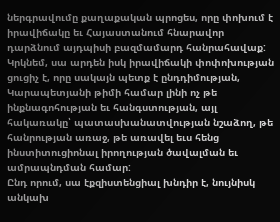ներգրավումը քաղաքական պրոցես, որը փոխում է իրավիճակը եւ Հայաստանում հնարավոր դարձնում այդպիսի բազմամարդ հանրահավաք: Կրկնեմ, սա արդեն իսկ իրավիճակի փոփոխության ցուցիչ է, որը սակայն պետք է ընդդիմության, Կարապետյանի թիմի համար լինի ոչ թե ինքնագոհության եւ հանգստության, այլ հակառակը՝ պատասխանատվության նշաձող, թե հանրության առաջ, թե առավել եւս հենց ինստիտուցիոնալ իրողության ծավալման եւ ամրապնդման համար:
Ընդ որում, սա էքզիստենցիալ խնդիր է, նույնիսկ անկախ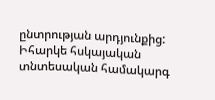ընտրության արդյունքից: Իհարկե հսկայական տնտեսական համակարգ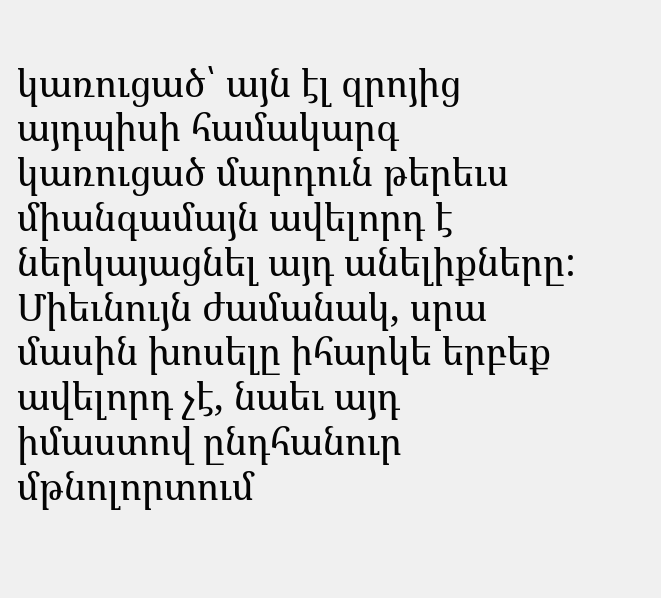կառուցած՝ այն էլ զրոյից այդպիսի համակարգ կառուցած մարդուն թերեւս միանգամայն ավելորդ է ներկայացնել այդ անելիքները: Միեւնույն ժամանակ, սրա մասին խոսելը իհարկե երբեք ավելորդ չէ, նաեւ այդ իմաստով ընդհանուր մթնոլորտում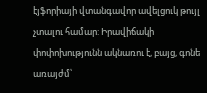էյֆորիայի վտանգավոր ավելցուկ թույլ չտալու համար: Իրավիճակի փոփոխությունն ակնառու է, բայց, գոնե առայժմ՝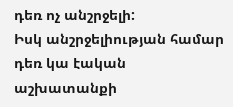դեռ ոչ անշրջելի:
Իսկ անշրջելիության համար դեռ կա էական աշխատանքի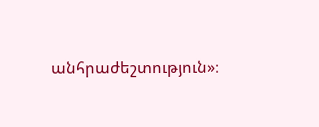անհրաժեշտություն»։